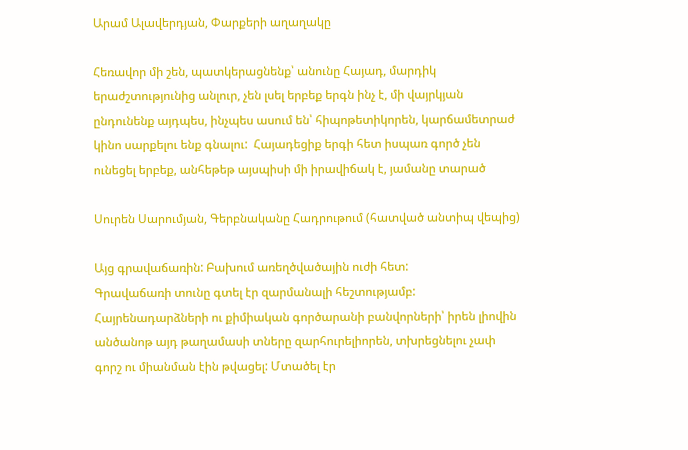Արամ Ալավերդյան, Փարքերի աղաղակը

Հեռավոր մի շեն, պատկերացնենք՝ անունը Հայադ, մարդիկ երաժշտությունից անլուր, չեն լսել երբեք երգն ինչ է, մի վայրկյան ընդունենք այդպես, ինչպես ասում են՝ հիպոթետիկորեն, կարճամետրաժ կինո սարքելու ենք գնալու:  Հայադեցիք երգի հետ իսպառ գործ չեն ունեցել երբեք, անհեթեթ այսպիսի մի իրավիճակ է, յամանը տարած

Սուրեն Սարումյան, Գերբնականը Հադրութում (հատված անտիպ վեպից)

Այց գրավաճառին: Բախում առեղծվածային ուժի հետ:              Գրավաճառի տունը գտել էր զարմանալի հեշտությամբ: Հայրենադարձների ու քիմիական գործարանի բանվորների՝ իրեն լիովին անծանոթ այդ թաղամասի տները զարհուրելիորեն, տխրեցնելու չափ գորշ ու միանման էին թվացել: Մտածել էր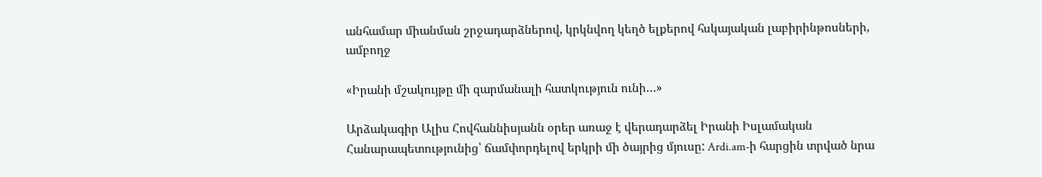անհամար միանման շրջադարձներով, կրկնվող կեղծ ելքերով հսկայական լաբիրինթոսների, ամբողջ

«Իրանի մշակույթը մի զարմանալի հատկություն ունի…»

Արձակագիր Ալիս Հովհաննիսյանն օրեր առաջ է վերադարձել Իրանի Իսլամական Հանարապետությունից՝ ճամփորդելով երկրի մի ծայրից մյուսը: Ardi.am-ի հարցին տրված նրա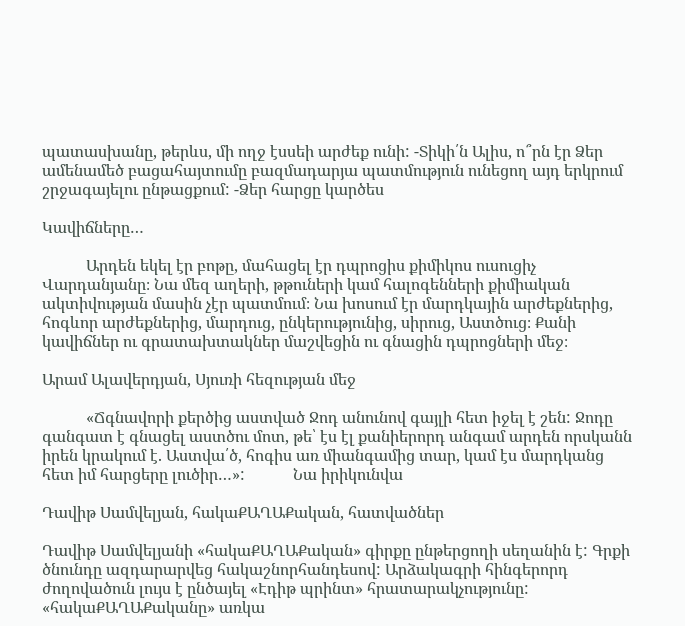պատասխանը, թերևս, մի ողջ էսսեի արժեք ունի: -Տիկի՛ն Ալիս, ո՞րն էր Ձեր ամենամեծ բացահայտումը բազմադարյա պատմություն ունեցող այդ երկրում շրջագայելու ընթացքում: -Ձեր հարցը կարծես

Կավիճները…

           Արդեն եկել էր բոթը, մահացել էր դպրոցիս քիմիկոս ուսուցիչ Վարդանյանը։ Նա մեզ աղերի, թթուների կամ հալոգենների քիմիական ակտիվության մասին չէր պատմում։ Նա խոսում էր մարդկային արժեքներից, հոգևոր արժեքներից, մարդուց, ընկերությունից, սիրուց, Աստծուց։ Քանի կավիճներ ու գրատախտակներ մաշվեցին ու գնացին դպրոցների մեջ։

Արամ Ալավերդյան, Սյուռի հեզության մեջ

           «Ճգնավորի քերծից աստված Ջոդ անունով գայլի հետ իջել է շեն: Ջոդը գանգատ է գնացել աստծու մոտ, թե՝ էս էլ քանիերորդ անգամ արդեն որսկանն իրեն կրակում է. Աստվա՛ծ, հոգիս առ միանգամից տար, կամ էս մարդկանց հետ իմ հարցերը լուծիր…»:            Նա իրիկունվա

Դավիթ Սամվելյան, հակաՔԱՂԱՔական, հատվածներ

Դավիթ Սամվելյանի «հակաՔԱՂԱՔական» գիրքը ընթերցողի սեղանին է: Գրքի ծնունդը ազդարարվեց հակաշնորհանդեսով: Արձակագրի հինգերորդ ժողովածուն լույս է ընծայել «Էդիթ պրինտ» հրատարակչությունը: «հակաՔԱՂԱՔականը» առկա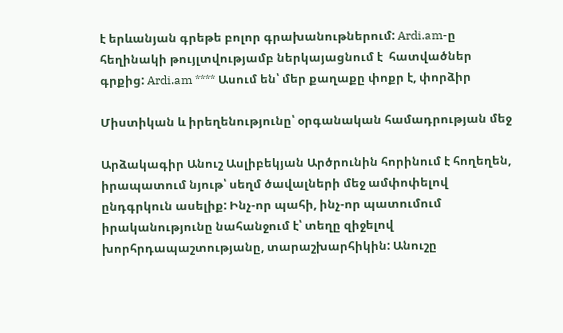է երևանյան գրեթե բոլոր գրախանութներում: Ardi.am-ը հեղինակի թույլտվությամբ ներկայացնում է  հատվածներ գրքից: Ardi.am **** Ասում են՝ մեր քաղաքը փոքր է, փորձիր

Միստիկան և իրեղենությունը՝ օրգանական համադրության մեջ

Արձակագիր Անուշ Ասլիբեկյան Արծրունին հորինում է հողեղեն, իրապատում նյութ՝ սեղմ ծավալների մեջ ամփոփելով ընդգրկուն ասելիք: Ինչ-որ պահի, ինչ-որ պատումում իրականությունը նահանջում է՝ տեղը զիջելով խորհրդապաշտությանը, տարաշխարհիկին: Անուշը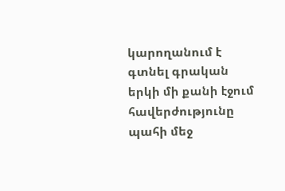կարողանում է գտնել գրական երկի մի քանի էջում հավերժությունը պահի մեջ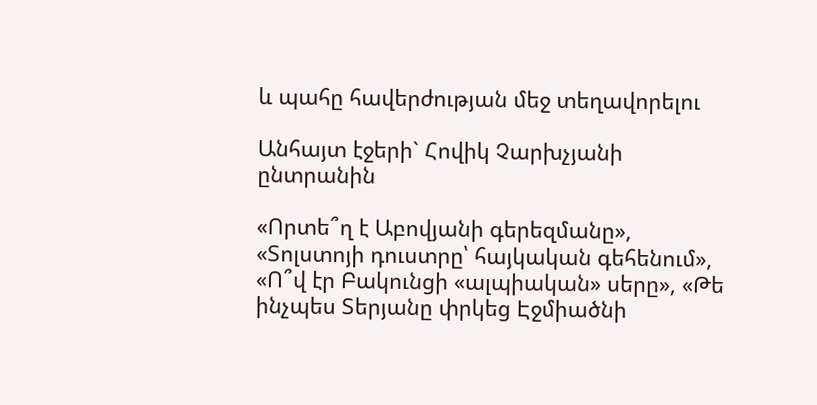և պահը հավերժության մեջ տեղավորելու

Անհայտ էջերի` Հովիկ Չարխչյանի ընտրանին

«Որտե՞ղ է Աբովյանի գերեզմանը», «Տոլստոյի դուստրը՝ հայկական գեհենում», «Ո՞վ էր Բակունցի «ալպիական» սերը», «Թե ինչպես Տերյանը փրկեց Էջմիածնի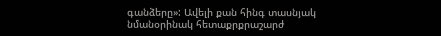գանձերը»: Ավելի քան հինգ տասնյակ նմանօրինակ հետաքրքրաշարժ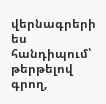վերնագրերի ես հանդիպում՝ թերթելով գրող,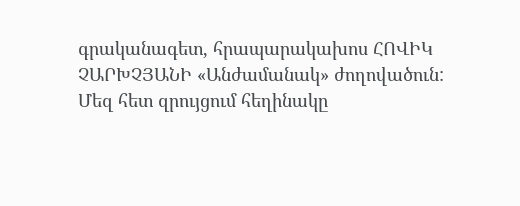գրականագետ, հրապարակախոս ՀՈՎԻԿ ՉԱՐԽՉՅԱՆԻ «Անժամանակ» ժողովածուն: Մեզ հետ զրույցում հեղինակը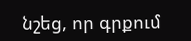նշեց, որ գրքում